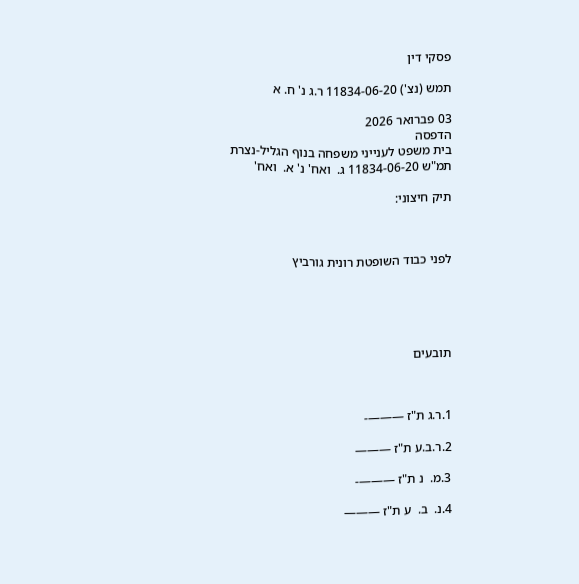פסקי דין

תמש (נצ') 11834-06-20 ר.ג נ' ח. א

03 פברואר 2026
הדפסה
בית משפט לענייני משפחה בנוף הגליל-נצרת
תמ"ש 11834-06-20 ג.  ואח' נ' א.  ואח'

תיק חיצוני:



לפני כבוד השופטת רונית גורביץ





תובעים



1.ר.ג ת"ז ———-

2.ר.ב.ע ת"ז ———

3.מ.  נ ת"ז ———-

4.נ.  ב.  ע ת"ז ———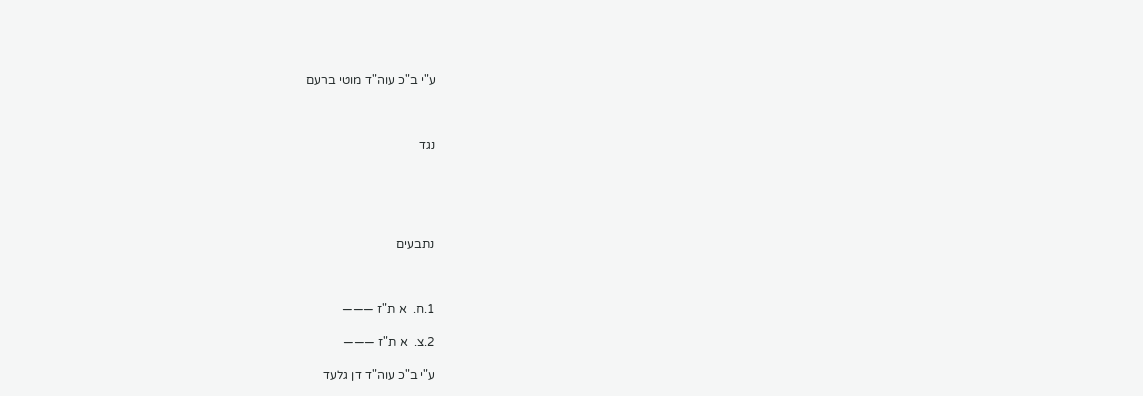ע"י ב"כ עוה"ד מוטי ברעם



נגד





נתבעים



1.ח.  א ת"ז ———

2.צ.  א ת"ז ———

ע"י ב"כ עוה"ד דן גלעד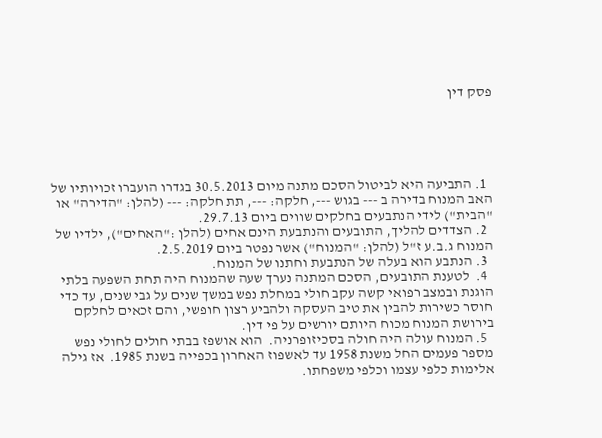פסק דין





  1. התביעה היא לביטול הסכם מתנה מיום 30.5.2013 בגדרו הועברו זכויותיו של האב המנוח בדירה ב --- בגוש ---, חלקה: ---, תת חלקה: --- (להלן: "הדירה" או "הבית") לידי הנתבעים בחלקים שווים ביום 29.7.13.
  2. הצדדים להליך, התובעים והנתבעת הינם אחים (להלן :"האחים"), ילדיו של המנוח ג.ב.ע ז"ל (להלן: "המנוח") אשר נפטר ביום 2.5.2019.
  3. הנתבע הוא בעלה של הנתבעת וחתנו של המנוח.
  4.  לטענת התובעים, הסכם המתנה נערך שעה שהמנוח היה תחת השפעה בלתי הוגנת ובמצב רפואי קשה עקב חולי במחלת נפש במשך שנים על גבי שנים, עד כדי חוסר כשירות להבין את טיב העסקה ולהביע רצון חופשי, והם זכאים לחלקם בירושת המנוח מכוח היותם יורשים על פי דין.
  5. המנוח עולה היה חולה בסכיזופרניה.  הוא אושפז בבתי חולים לחולי נפש מספר פעמים החל משנת 1958 עד לאשפוז האחרון בכפייה בשנת 1985.  אז גילה אלימות כלפי עצמו וכלפי משפחתו.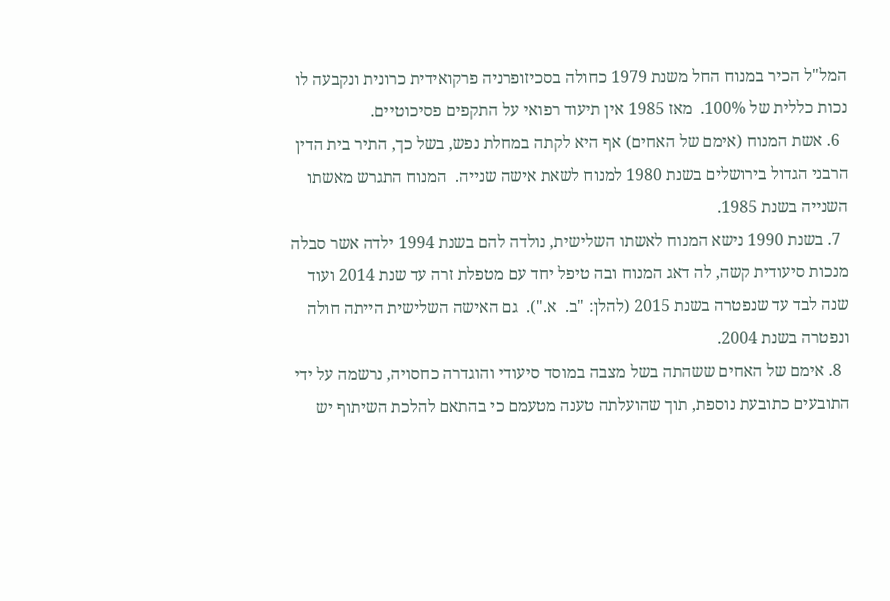המל"ל הכיר במנוח החל משנת 1979 כחולה בסכיזופרניה פרקואידית כרונית ונקבעה לו נכות כללית של 100%.  מאז 1985 אין תיעוד רפואי על התקפים פסיכוטיים.
  6. אשת המנוח (אימם של האחים) אף היא לקתה במחלת נפש, בשל כך, התיר בית הדין הרבני הגדול בירושלים בשנת 1980 למנוח לשאת אישה שנייה.  המנוח התגרש מאשתו השנייה בשנת 1985.
  7. בשנת 1990 נישא המנוח לאשתו השלישית, נולדה להם בשנת 1994 ילדה אשר סבלה מנכות סיעודית קשה, לה דאג המנוח ובה טיפל יחד עם מטפלת זרה עד שנת 2014 ועוד שנה לבד עד שנפטרה בשנת 2015 (להלן: "ב.  א.").  גם האישה השלישית הייתה חולה ונפטרה בשנת 2004.
  8. אימם של האחים ששהתה בשל מצבה במוסד סיעודי והוגדרה כחסויה, נרשמה על ידי התובעים כתובעת נוספת, תוך שהועלתה טענה מטעמם כי בהתאם להלכת השיתוף יש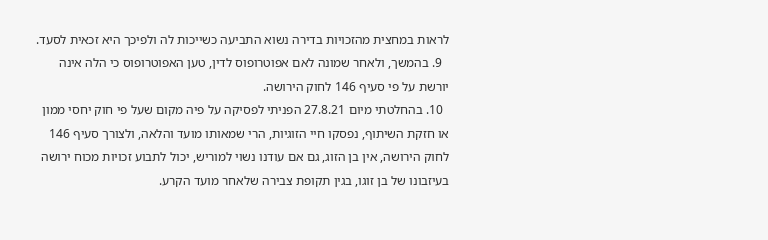לראות במחצית מהזכויות בדירה נשוא התביעה כשייכות לה ולפיכך היא זכאית לסעד.
  9. בהמשך, ולאחר שמונה לאם אפוטרופוס לדין, טען האפוטרופוס כי הלה אינה יורשת על פי סעיף 146 לחוק הירושה.
  10. בהחלטתי מיום 27.8.21 הפניתי לפסיקה על פיה מקום שעל פי חוק יחסי ממון או חזקת השיתוף, נפסקו חיי הזוגיות, הרי שמאותו מועד והלאה, ולצורך סעיף 146 לחוק הירושה, אין בן הזוג, גם אם עודנו נשוי למוריש, יכול לתבוע זכויות מכוח ירושה בעיזבונו של בן זוגו, בגין תקופת צבירה שלאחר מועד הקרע.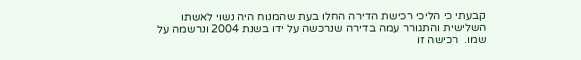קבעתי כי הליכי רכישת הדירה החלו בעת שהמנוח היה נשוי לאשתו השלישית והתגורר עמה בדירה שנרכשה על ידו בשנת 2004 ונרשמה על שמו.  רכישה זו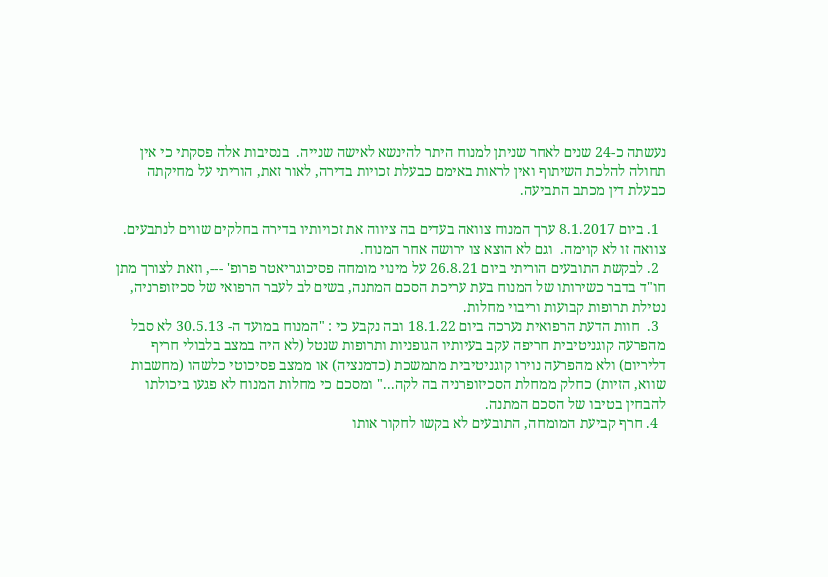נעשתה כ-24 שנים לאחר שניתן למנוח היתר להינשא לאישה שנייה.  בנסיבות אלה פסקתי כי אין תחולה להלכת השיתוף ואין לראות באימם כבעלת זכויות בדירה, לאור זאת, הוריתי על מחיקתה כבעלת דין מכתב התביעה.

  1. ביום 8.1.2017 ערך המנוח צוואה בעדים בה ציווה את זכויותיו בדירה בחלקים שווים לנתבעים.  צוואה זו לא קוימה.  וגם לא הוצא צו ירושה אחר המנוח.
  2. לבקשת התובעים הוריתי ביום 26.8.21 על מינוי מומחה פסיכוגריאטר פרופ' ---, וזאת לצורך מתן חו"ד בדבר כשירותו של המנוח בעת עריכת הסכם המתנה, בשים לב לעבר הרפואי של סכיזופרניה, נטילת תרופות קבועות וריבוי מחלות.
  3.  חוות הדעת הרפואית נערכה ביום 18.1.22 ובה נקבע כי : "המנוח במועד ה- 30.5.13 לא סבל מהפרעה קוגניטיבית חריפה עקב בעיותיו הגופניות ותרופות שנטל (לא היה במצב בלבולי חריף דליריום) ולא מהפרעה נוירו קוגניטיבית מתמשכת (כדמנציה) או ממצב פסיכוטי כלשהו (מחשבות שווא, הזיות) כחלק ממחלת הסכיזופרניה בה לקה..." ומסכם כי מחלות המנוח לא פגעו ביכולתו להבחין בטיבו של הסכם המתנה.
  4. חרף קביעת המומחה, התובעים לא בקשו לחקור אותו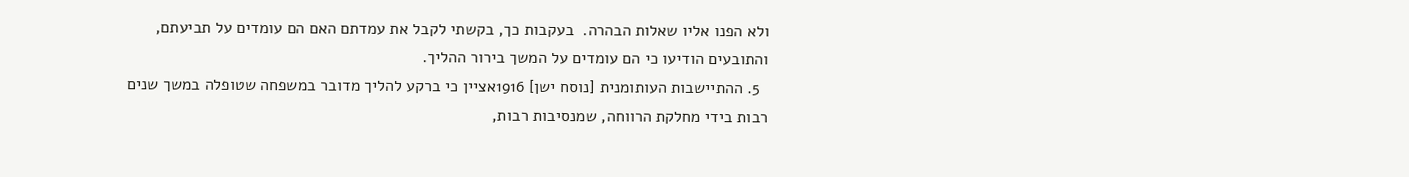ולא הפנו אליו שאלות הבהרה.  בעקבות כך, בקשתי לקבל את עמדתם האם הם עומדים על תביעתם, והתובעים הודיעו כי הם עומדים על המשך בירור ההליך.
  5. ההתיישבות העותומנית [נוסח ישן] 1916אציין כי ברקע להליך מדובר במשפחה שטופלה במשך שנים רבות בידי מחלקת הרווחה, שמנסיבות רבות,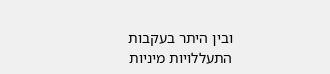ובין היתר בעקבות התעללויות מיניות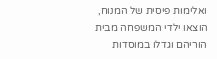ואלימות פיסית של המנוח, הוצאו ילדי המשפחה מבית הוריהם וגדלו במוסדות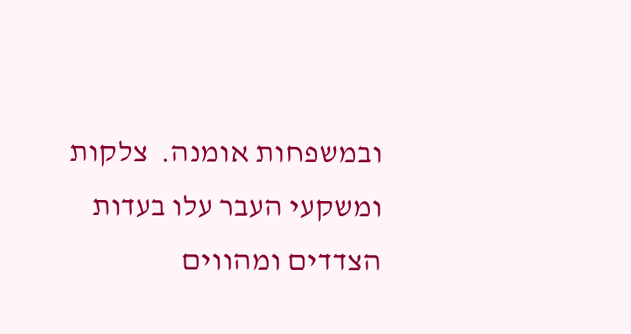ובמשפחות אומנה.  צלקות ומשקעי העבר עלו בעדות הצדדים ומהווים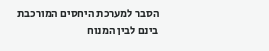הסבר למערכת היחסים המורכבת בינם לבין המנוח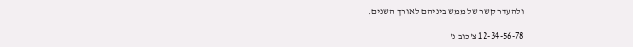ולהעדר קשר של ממש ביניהם לאורך השנים.

12-34-56-78 צ'כוב נ'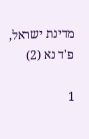מדינת ישראל, פ'ד נא (2)

1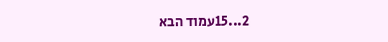2...15עמוד הבא